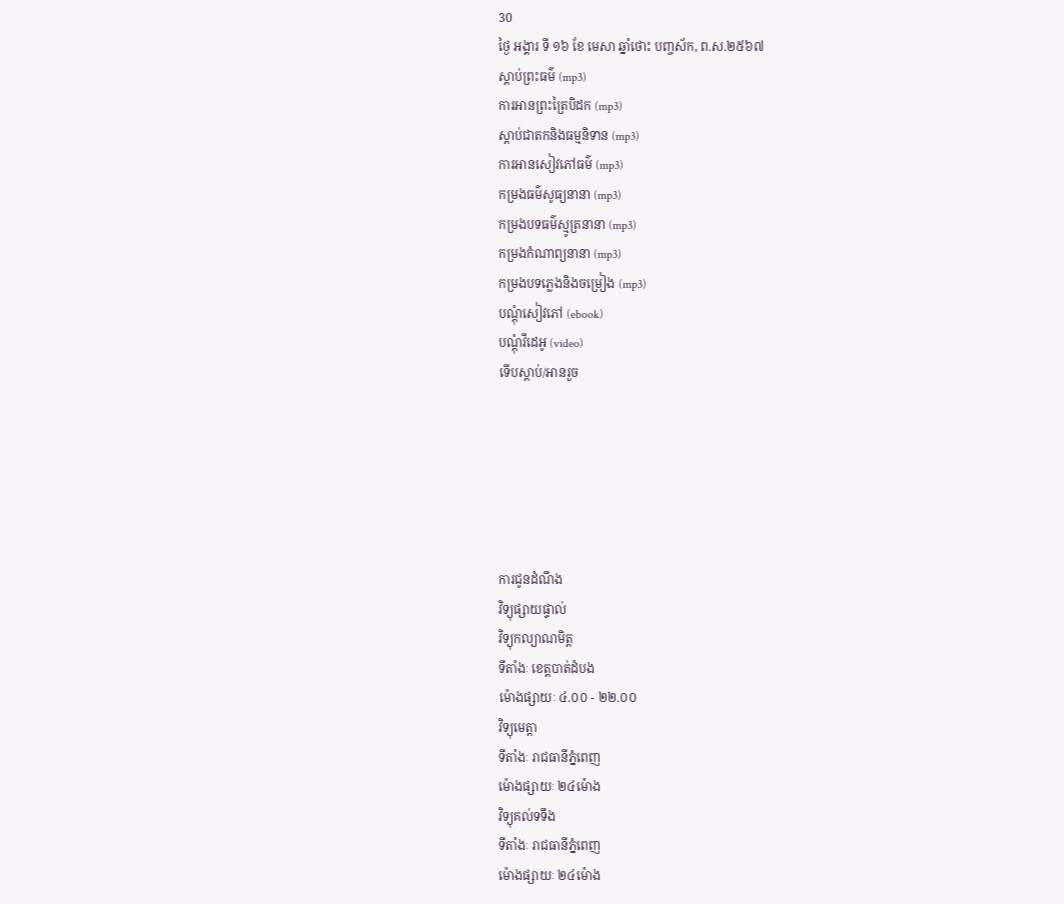30
ថ្ងៃ អង្គារ ទី ១៦ ខែ មេសា ឆ្នាំថោះ បញ្ចស័ក, ព.ស.២៥៦៧
ស្តាប់ព្រះធម៌ (mp3)
ការអានព្រះត្រៃបិដក (mp3)
ស្តាប់ជាតកនិងធម្មនិទាន (mp3)
ការអានសៀវភៅធម៌ (mp3)
កម្រងធម៌សូធ្យនានា (mp3)
កម្រងបទធម៌ស្មូត្រនានា (mp3)
កម្រងកំណាព្យនានា (mp3)
កម្រងបទភ្លេងនិងចម្រៀង (mp3)
បណ្តុំសៀវភៅ (ebook)
បណ្តុំវីដេអូ (video)
ទើបស្តាប់/អានរួច






ការជូនដំណឹង
វិទ្យុផ្សាយផ្ទាល់
វិទ្យុកល្យាណមិត្ត
ទីតាំងៈ ខេត្តបាត់ដំបង
ម៉ោងផ្សាយៈ ៤.០០ - ២២.០០
វិទ្យុមេត្តា
ទីតាំងៈ រាជធានីភ្នំពេញ
ម៉ោងផ្សាយៈ ២៤ម៉ោង
វិទ្យុគល់ទទឹង
ទីតាំងៈ រាជធានីភ្នំពេញ
ម៉ោងផ្សាយៈ ២៤ម៉ោង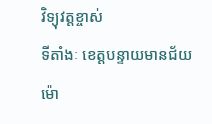វិទ្យុវត្តខ្ចាស់
ទីតាំងៈ ខេត្តបន្ទាយមានជ័យ
ម៉ោ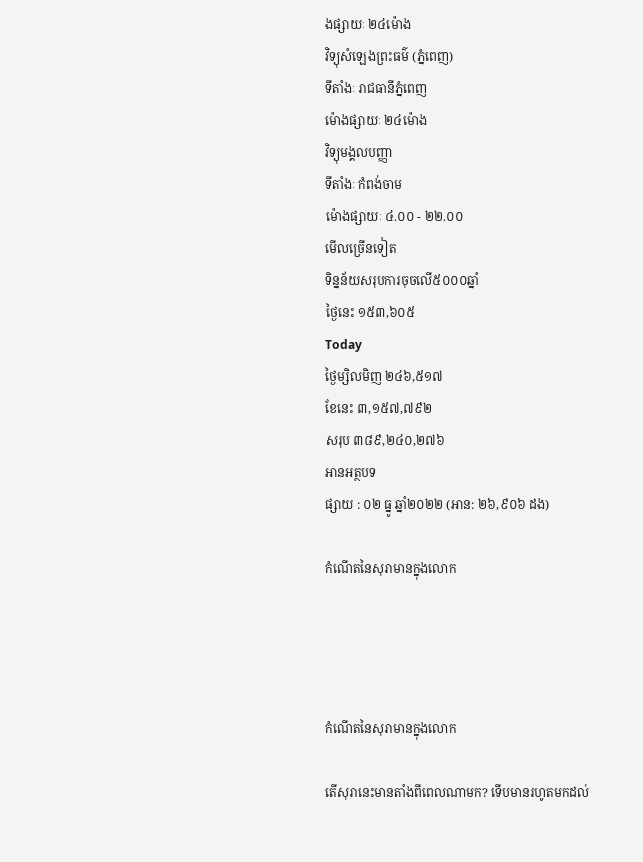ងផ្សាយៈ ២៤ម៉ោង
វិទ្យុសំឡេងព្រះធម៌ (ភ្នំពេញ)
ទីតាំងៈ រាជធានីភ្នំពេញ
ម៉ោងផ្សាយៈ ២៤ម៉ោង
វិទ្យុមង្គលបញ្ញា
ទីតាំងៈ កំពង់ចាម
ម៉ោងផ្សាយៈ ៤.០០ - ២២.០០
មើលច្រើនទៀត
ទិន្នន័យសរុបការចុចលើ៥០០០ឆ្នាំ
ថ្ងៃនេះ ១៥៣,៦០៥
Today
ថ្ងៃម្សិលមិញ ២៤៦,៥១៧
ខែនេះ ៣,១៥៧,៧៩២
សរុប ៣៨៩,២៤០,២៧៦
អានអត្ថបទ
ផ្សាយ : ០២ ធ្នូ ឆ្នាំ២០២២ (អាន: ២៦,៩០៦ ដង)

កំណើតនៃសុរាមានក្នុងលោក




កំណើតនៃសុរាមានក្នុងលោក

តើសុរានេះមានតាំងពីពេលណាមក? ទើបមានរហូតមកដល់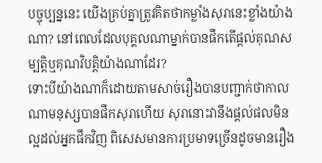បច្ចុប្បន្ននេះ យើងគ្រប់គ្នាត្រូវគិតថាកម្លាំងសុរានេះខ្លាំងយ៉ាងណា? នៅពេលដែលបុគ្គលណាម្នាក់បានផឹកតើផ្ដល់គុណសម្បត្តិឬគុណវិបត្តិយ៉ាងណាដែរ?
ទោះបីយ៉ាងណាក៏ដោយតាមសាច់រឿងបានបញ្ជាក់ថាកាលណាមនុស្សបានផឹកសុរាហើយ សុរានោះវានឹងផ្ដល់ផលមិនល្អដល់អ្នកផឹកវិញ ពិសេសមានការប្រមាទច្រើនដូចមានរឿង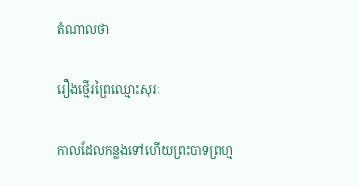តំណាលថា

រឿងថ្មើរព្រៃឈ្មោះសុរៈ

កាលដែលកន្លងទៅហើយព្រះបាទព្រហ្ម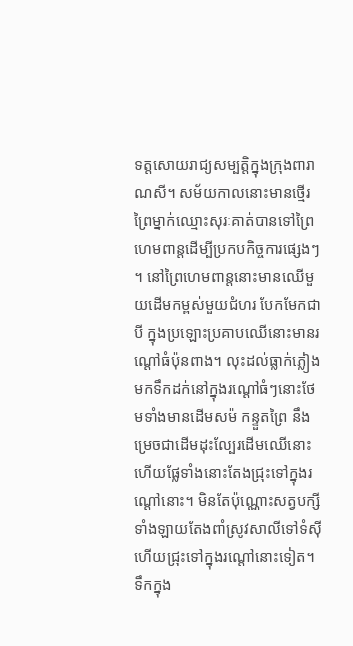ទត្តសោយរាជ្យសម្បត្តិក្នុងក្រុងពារាណសី។ សម័យកាលនោះមានថ្មើរព្រៃម្នាក់ឈ្មោះសុរៈគាត់បានទៅព្រៃហេមពាន្តដើម្បីប្រកបកិច្ចការផ្សេងៗ ។ នៅព្រៃហេមពាន្តនោះមានឈើមួយដើមកម្ពស់មួយជំហរ បែកមែកជាបី ក្នុងប្រឡោះប្រគាបឈើនោះមានរណ្ដៅធំប៉ុនពាង។ លុះដល់ធ្លាក់ភ្លៀងមកទឹកដក់នៅក្នុងរណ្ដៅធំៗនោះថែមទាំងមានដើមសម៉ កន្ទួតព្រៃ នឹងម្រេចជាដើមដុះល្បែរដើមឈើនោះហើយផ្លែទាំងនោះតែងជ្រុះទៅក្នុងរណ្ដៅនោះ។ មិនតែប៉ុណ្ណោះសត្វបក្សីទាំងឡាយតែងពាំស្រូវសាលីទៅទំស៊ីហើយជ្រុះទៅក្នុងរណ្ដៅនោះទៀត។ ទឹកក្នុង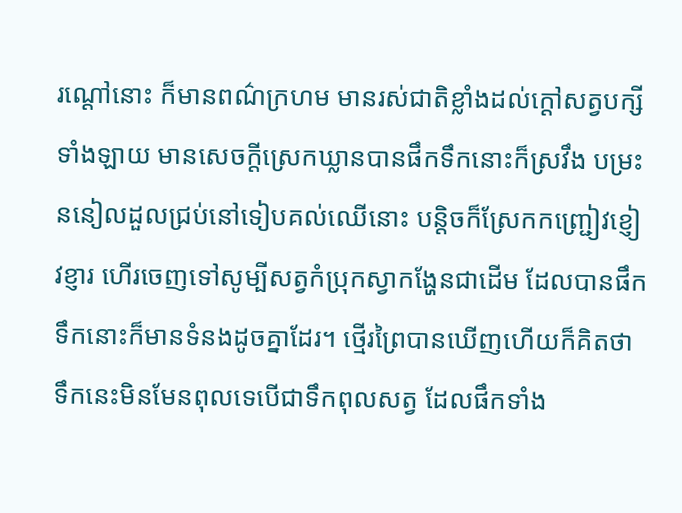រណ្ដៅនោះ ក៏មានពណ៌ក្រហម មានរស់ជាតិខ្លាំងដល់ក្ដៅសត្វបក្សីទាំងឡាយ មានសេចក្ដីស្រេកឃ្លានបានផឹកទឹកនោះក៏ស្រវឹង បម្រះននៀលដួលជ្រប់នៅទៀបគល់ឈើនោះ បន្តិចក៏ស្រែកកញ្ជ្រៀវខ្ញៀវខ្ញារ ហើរចេញទៅសូម្បីសត្វកំប្រុកស្វាកង្ហែនជាដើម ដែលបានផឹកទឹកនោះក៏មានទំនងដូចគ្នាដែរ។ ថ្មើរព្រៃបានឃើញហើយក៏គិតថាទឹកនេះមិនមែនពុលទេបើជាទឹកពុលសត្វ ដែលផឹកទាំង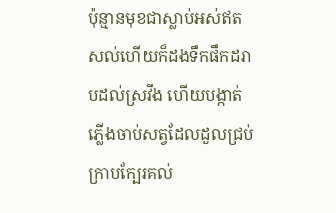ប៉ុន្មានមុខជាស្លាប់អស់ឥតសល់ហើយក៏ដងទឹកផឹកដរាបដល់ស្រវឹង ហើយបង្កាត់ភ្លើងចាប់សត្វដែលដួលជ្រប់ក្រាបក្បែរគល់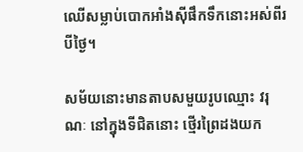ឈើសម្លាប់បោកអាំងស៊ីផឹកទឹកនោះអស់ពីរបីថ្ងៃ។

សម័យនោះមានតាបសមួយរូបឈ្មោះ វរុណៈ នៅក្នុងទីជិតនោះ ថ្មើរព្រៃដងយក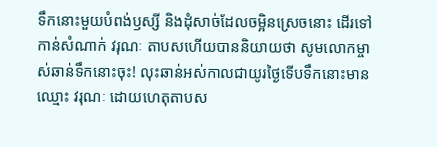ទឹកនោះមួយបំពង់ឫស្សី និងដុំសាច់ដែលចម្អិនស្រេចនោះ ដើរទៅកាន់សំណាក់ វរុណៈ តាបសហើយបាននិយាយថា សូមលោកម្ចាស់ឆាន់ទឹកនោះចុះ! លុះឆាន់អស់កាលជាយូរថ្ងៃទើបទឹកនោះមានឈ្មោះ វរុណៈ ដោយហេតុតាបស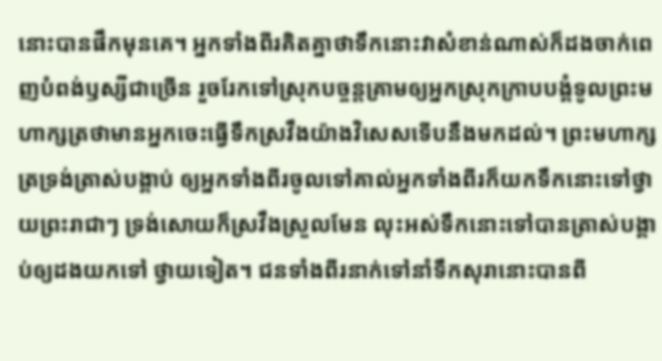នោះបានផឹកមុនគេ។ អ្នកទាំងពីរគិតគ្នាថាទឹកនោះវាសំខាន់ណាស់ក៏ដងចាក់ពេញបំពង់ឫស្សីជាច្រើន រួចរែកទៅស្រុកបច្ចន្តគ្រាមឲ្យអ្នកស្រុកក្រាបបង្គំទូលព្រះមហាក្សត្រថាមានអ្នកចេះធ្វើទឹកស្រវឹងយ៉ាងវិសេសទើបនឹងមកដល់។ ព្រះមហាក្សត្រទ្រង់ត្រាស់បង្គាប់ ឲ្យអ្នកទាំងពីរចូលទៅគាល់អ្នកទាំងពីរក៏យកទឹកនោះទៅថ្វាយព្រះរាជាៗ ទ្រង់សោយក៏ស្រវឹងស្រួលមែន លុះអស់ទឹកនោះទៅបានត្រាស់បង្គាប់ឲ្យដងយកទៅ ថ្វាយទៀត។ ជនទាំងពីរនាក់ទៅនាំទឹកសុរានោះបានពី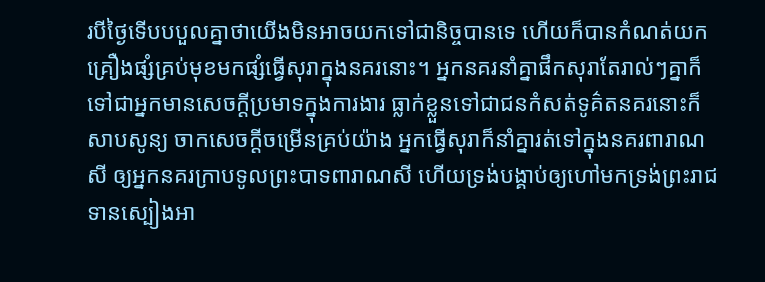របីថ្ងៃទើបបបួលគ្នាថាយើងមិនអាចយកទៅជានិច្ចបានទេ ហើយក៏បានកំណត់យកគ្រឿងផ្សំគ្រប់មុខមកផ្សំធ្វើសុរាក្នុងនគរនោះ។ អ្នកនគរនាំគ្នាផឹកសុរាតែរាល់ៗគ្នាក៏ទៅជាអ្នកមានសេចក្ដីប្រមាទក្នុងការងារ ធ្លាក់ខ្លួនទៅជាជនកំសត់ទូគ៌តនគរនោះក៏សាបសូន្យ ចាកសេចក្ដីចម្រើនគ្រប់យ៉ាង អ្នកធ្វើសុរាក៏នាំគ្នារត់ទៅក្នុងនគរពារាណសី ឲ្យអ្នកនគរក្រាបទូលព្រះបាទពារាណសី ហើយទ្រង់បង្គាប់ឲ្យហៅមកទ្រង់ព្រះរាជទានស្បៀងអា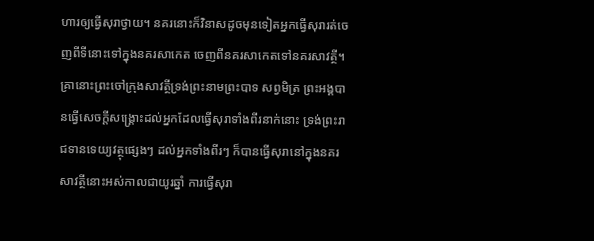ហារឲ្យធ្វើសុរាថ្វាយ។ នគរនោះក៏វិនាសដូចមុនទៀតអ្នកធ្វើសុរារត់ចេញពីទីនោះទៅក្នុងនគរសាកេត ចេញពីនគរសាកេតទៅនគរសាវត្ថី។ គ្រានោះព្រះចៅក្រុងសាវត្ថីទ្រង់ព្រះនាមព្រះបាទ សព្វមិត្រ ព្រះអង្គបានធ្វើសេចក្ដីសង្គ្រោះដល់អ្នកដែលធ្វើសុរាទាំងពីរនាក់នោះ ទ្រង់ព្រះរាជទានទេយ្យវត្ថុផ្សេងៗ ដល់អ្នកទាំងពីរៗ ក៏បានធ្វើសុរានៅក្នុងនគរសាវត្ថីនោះអស់កាលជាយូរឆ្នាំ ការធ្វើសុរា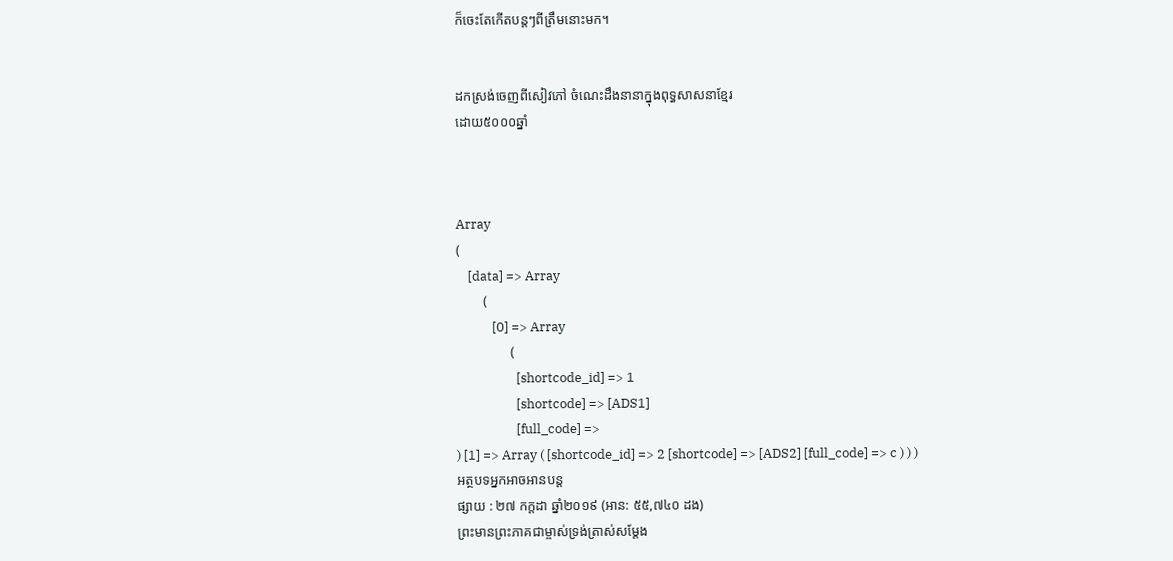ក៏ចេះតែកើតបន្តៗពីត្រឹមនោះមក។


ដកស្រង់ចេញពីសៀវភៅ ចំណេះដឹងនានាក្នុងពុទ្ធសាសនាខ្មែរ
ដោយ៥០០០ឆ្នាំ



Array
(
    [data] => Array
        (
            [0] => Array
                (
                    [shortcode_id] => 1
                    [shortcode] => [ADS1]
                    [full_code] =>
) [1] => Array ( [shortcode_id] => 2 [shortcode] => [ADS2] [full_code] => c ) ) )
អត្ថបទអ្នកអាចអានបន្ត
ផ្សាយ : ២៧ កក្តដា ឆ្នាំ២០១៩ (អាន: ៥៥,៧៤០ ដង)
ព្រះមានព្រះភាគជាម្ចាស់ទ្រង់ត្រាស់សម្តែង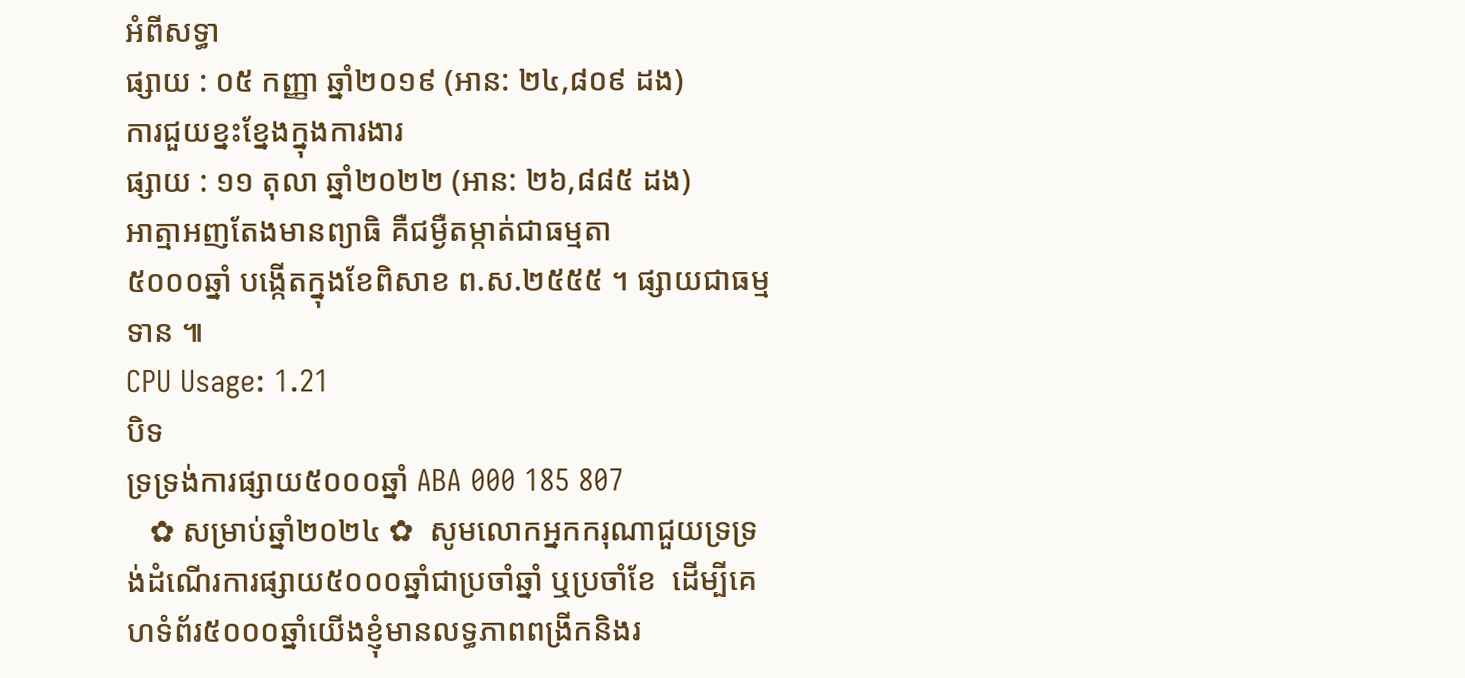អំពីសទ្ធា
ផ្សាយ : ០៥ កញ្ញា ឆ្នាំ២០១៩ (អាន: ២៤,៨០៩ ដង)
ការជួយខ្នះខ្នែងក្នុងការងារ
ផ្សាយ : ១១ តុលា ឆ្នាំ២០២២ (អាន: ២៦,៨៨៥ ដង)
អាត្មាអញតែងមានព្យាធិ គឺជម្ងឺតម្កាត់ជាធម្មតា
៥០០០ឆ្នាំ បង្កើតក្នុងខែពិសាខ ព.ស.២៥៥៥ ។ ផ្សាយជាធម្មទាន ៕
CPU Usage: 1.21
បិទ
ទ្រទ្រង់ការផ្សាយ៥០០០ឆ្នាំ ABA 000 185 807
   ✿ សម្រាប់ឆ្នាំ២០២៤ ✿  សូមលោកអ្នកករុណាជួយទ្រទ្រង់ដំណើរការផ្សាយ៥០០០ឆ្នាំជាប្រចាំឆ្នាំ ឬប្រចាំខែ  ដើម្បីគេហទំព័រ៥០០០ឆ្នាំយើងខ្ញុំមានលទ្ធភាពពង្រីកនិងរ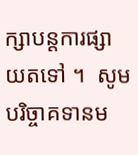ក្សាបន្តការផ្សាយតទៅ ។  សូមបរិច្ចាគទានម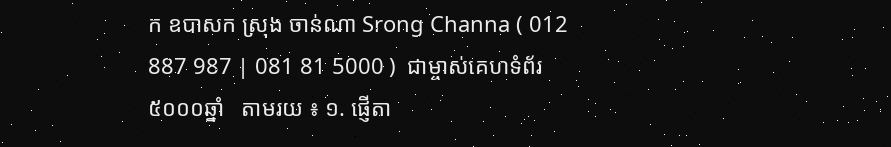ក ឧបាសក ស្រុង ចាន់ណា Srong Channa ( 012 887 987 | 081 81 5000 )  ជាម្ចាស់គេហទំព័រ៥០០០ឆ្នាំ   តាមរយ ៖ ១. ផ្ញើតា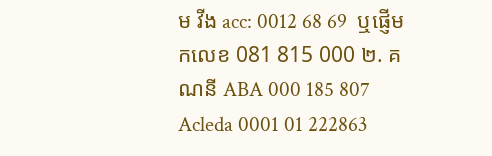ម វីង acc: 0012 68 69  ឬផ្ញើមកលេខ 081 815 000 ២. គណនី ABA 000 185 807 Acleda 0001 01 222863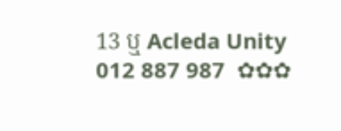13 ឬ Acleda Unity 012 887 987  ✿✿✿